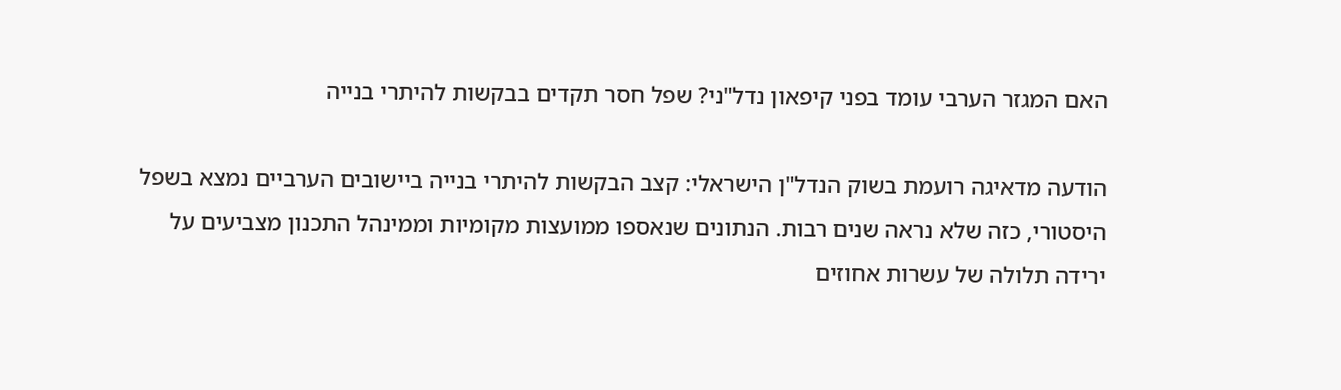האם המגזר הערבי עומד בפני קיפאון נדל"ני? שפל חסר תקדים בבקשות להיתרי בנייה

הודעה מדאיגה רועמת בשוק הנדל"ן הישראלי: קצב הבקשות להיתרי בנייה ביישובים הערביים נמצא בשפל היסטורי, כזה שלא נראה שנים רבות. הנתונים שנאספו ממועצות מקומיות וממינהל התכנון מצביעים על ירידה תלולה של עשרות אחוזים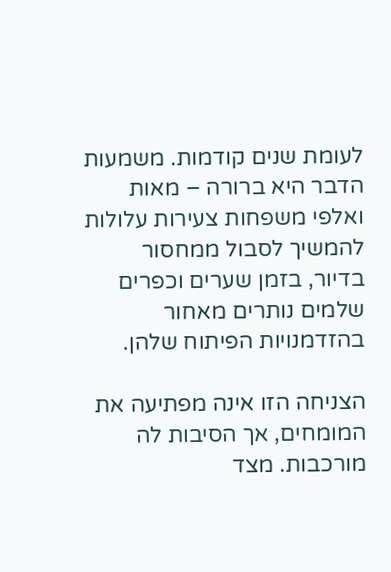לעומת שנים קודמות. משמעות הדבר היא ברורה – מאות ואלפי משפחות צעירות עלולות להמשיך לסבול ממחסור בדיור, בזמן שערים וכפרים שלמים נותרים מאחור בהזדמנויות הפיתוח שלהן.

הצניחה הזו אינה מפתיעה את המומחים, אך הסיבות לה מורכבות. מצד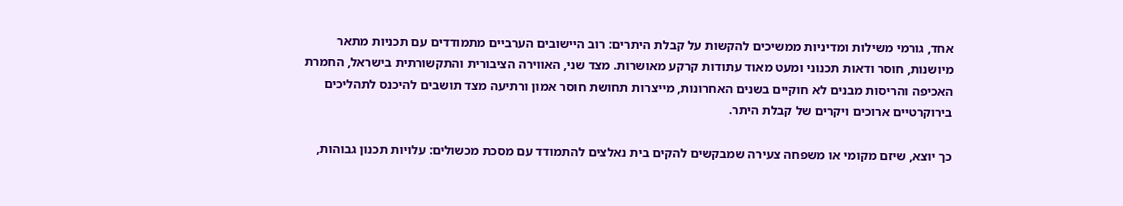אחד, גורמי משילות ומדיניות ממשיכים להקשות על קבלת היתרים: רוב היישובים הערביים מתמודדים עם תכניות מתאר מיושנות, חוסר ודאות תכנוני ומעט מאוד עתודות קרקע מאושרות. מצד שני, האווירה הציבורית והתקשורתית בישראל, החמרת האכיפה והריסות מבנים לא חוקיים בשנים האחרונות, מייצרות תחושת חוסר אמון ורתיעה מצד תושבים להיכנס לתהליכים בירוקרטיים ארוכים ויקרים של קבלת היתר.

כך יוצא, שיזם מקומי או משפחה צעירה שמבקשים להקים בית נאלצים להתמודד עם מסכת מכשולים: עלויות תכנון גבוהות,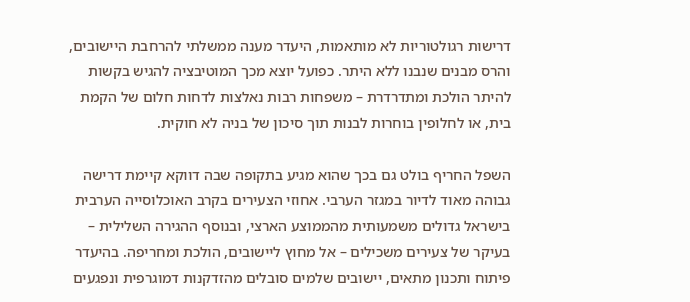דרישות רגולטוריות לא מותאמות, היעדר מענה ממשלתי להרחבת היישובים, והרס מבנים שנבנו ללא היתר. כפועל יוצא מכך המוטיבציה להגיש בקשות להיתר הולכת ומתדרדרת – משפחות רבות נאלצות לדחות חלום של הקמת בית, או לחלופין בוחרות לבנות תוך סיכון של בניה לא חוקית.

השפל החריף בולט גם בכך שהוא מגיע בתקופה שבה דווקא קיימת דרישה גבוהה מאוד לדיור במגזר הערבי. אחוזי הצעירים בקרב האוכלוסייה הערבית בישראל גדולים משמעותית מהממוצע הארצי, ובנוסף ההגירה השלילית – בעיקר של צעירים משכילים – אל מחוץ ליישובים, הולכת ומחריפה. בהיעדר פיתוח ותכנון מתאים, יישובים שלמים סובלים מהזדקנות דמוגרפית ונפגעים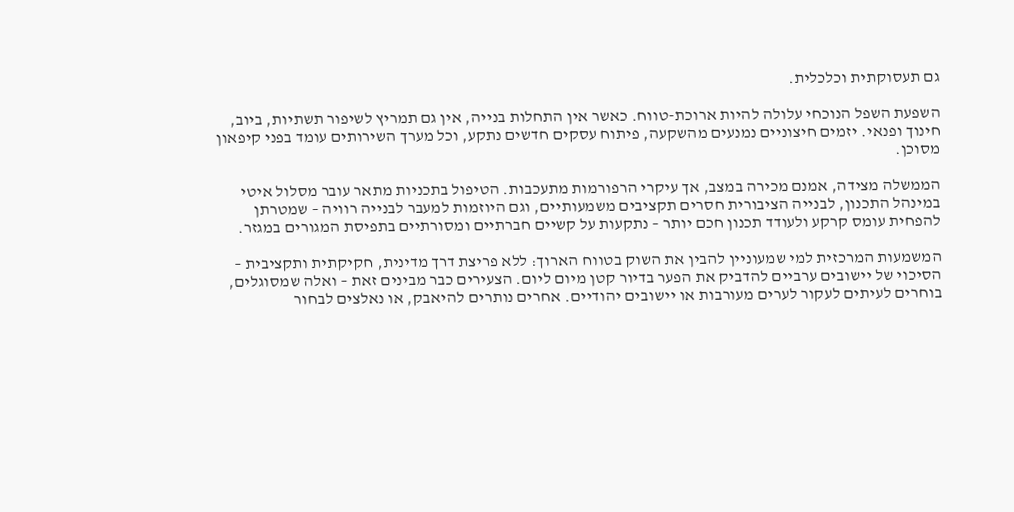גם תעסוקתית וכלכלית.

השפעת השפל הנוכחי עלולה להיות ארוכת-טווח. כאשר אין התחלות בנייה, אין גם תמריץ לשיפור תשתיות, ביוב, חינוך ופנאי. יזמים חיצוניים נמנעים מהשקעה, פיתוח עסקים חדשים נתקע, וכל מערך השירותים עומד בפני קיפאון מסוכן.

הממשלה מצידה, אמנם מכירה במצב, אך עיקרי הרפורמות מתעכבות. הטיפול בתכניות מתאר עובר מסלול איטי במינהל התכנון, לבנייה הציבורית חסרים תקציבים משמעותיים, וגם היוזמות למעבר לבנייה רוויה – שמטרתן להפחית עומס קרקע ולעודד תכנון חכם יותר – נתקעות על קשיים חברתיים ומסורתיים בתפיסת המגורים במגזר.

המשמעות המרכזית למי שמעוניין להבין את השוק בטווח הארוך: ללא פריצת דרך מדינית, חקיקתית ותקציבית – הסיכוי של יישובים ערביים להדביק את הפער בדיור קטן מיום ליום. הצעירים כבר מבינים זאת – ואלה שמסוגלים, בוחרים לעיתים לעקור לערים מעורבות או יישובים יהודיים. אחרים נותרים להיאבק, או נאלצים לבחור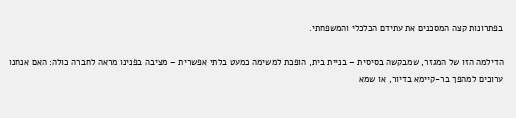בפתרונות קצה המסכנים את עתידם הכלכלי והמשפחתי.

הדילמה הזו של המגזר, שמבקשה בסיסית – בניית בית, הופכת למשימה כמעט בלתי אפשרית – מציבה בפנינו מראה לחברה כולה: האם אנחנו ערוכים למהפך בר-קיימא בדיור, או שמא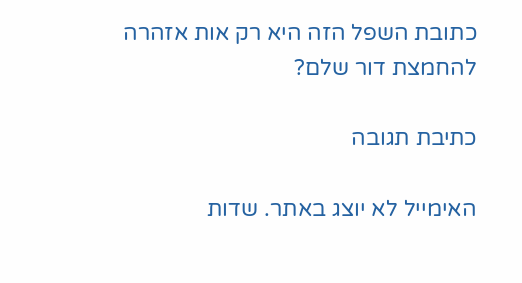כתובת השפל הזה היא רק אות אזהרה להחמצת דור שלם?

כתיבת תגובה

האימייל לא יוצג באתר. שדות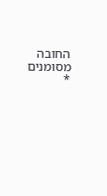החובה מסומנים *